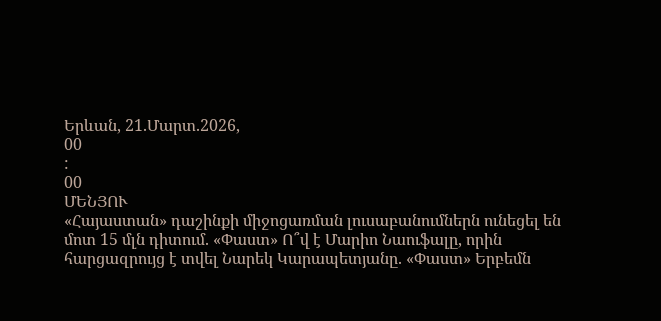Երևան, 21.Մարտ.2026,
00
:
00
ՄԵՆՅՈՒ
«Հայաստան» դաշինքի միջոցառման լուսաբանումներն ունեցել են մոտ 15 մլն դիտում. «Փաստ» Ո՞վ է Մարիո Նաուֆալը, որին հարցազրույց է տվել Նարեկ Կարապետյանը. «Փաստ» Երբեմն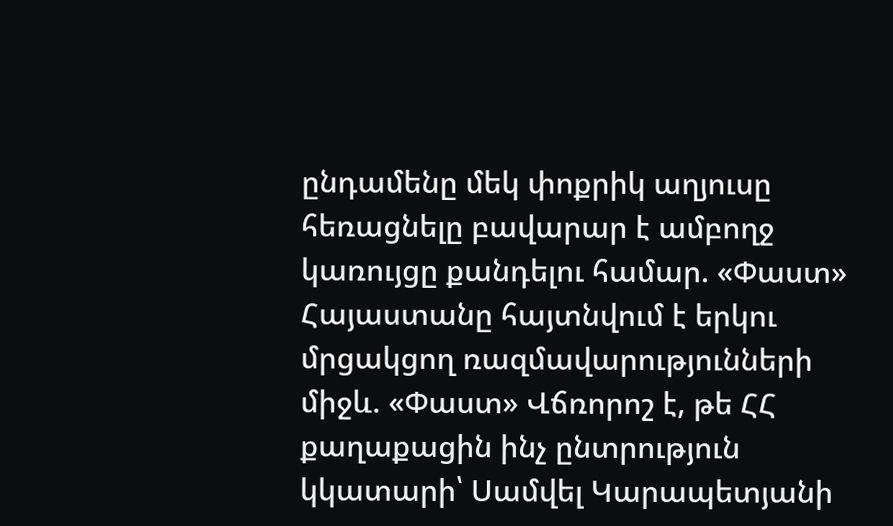ընդամենը մեկ փոքրիկ աղյուսը հեռացնելը բավարար է ամբողջ կառույցը քանդելու համար. «Փաստ» Հայաստանը հայտնվում է երկու մրցակցող ռազմավարությունների միջև. «Փաստ» Վճռորոշ է, թե ՀՀ քաղաքացին ինչ ընտրություն կկատարի՝ Սամվել Կարապետյանի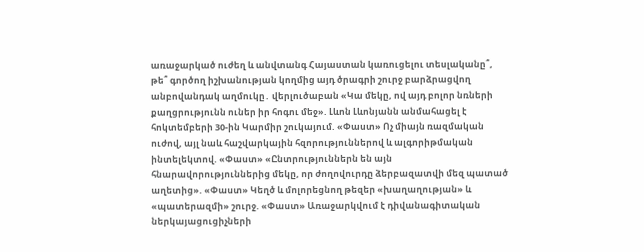առաջարկած ուժեղ և անվտանգ Հայաստան կառուցելու տեսլականը՞, թե՞ գործող իշխանության կողմից այդ ծրագրի շուրջ բարձրացվող անբովանդակ աղմուկը․ վերլուծաբան «Կա մեկը, ով այդ բոլոր նռների քաղցրությունն ուներ իր հոգու մեջ». Լևոն Լևոնյանն անմահացել է հոկտեմբերի 30-ին Կարմիր շուկայում. «Փաստ» Ոչ միայն ռազմական ուժով, այլ նաև հաշվարկային հզորություններով և ալգորիթմական ինտելեկտով. «Փաստ» «Ընտրություններն են այն հնարավորություններից մեկը, որ ժողովուրդը ձերբազատվի մեզ պատած աղետից». «Փաստ» Կեղծ և մոլորեցնող թեզեր «խաղաղության» և «պատերազմի» շուրջ. «Փաստ» Առաջարկվում է դիվանագիտական ներկայացուցիչների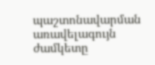պաշտոնավարման առավելագույն ժամկետը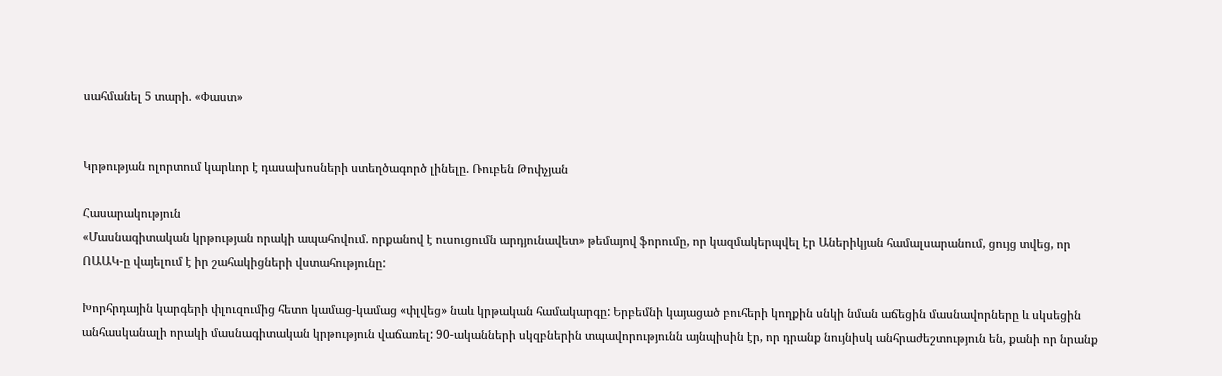սահմանել 5 տարի. «Փաստ»


Կրթության ոլորտում կարևոր է դասախոսների ստեղծագործ լինելը. Ռուբեն Թոփչյան

Հասարակություն
«Մասնագիտական կրթության որակի ապահովում. որքանով է ուսուցումն արդյունավետ» թեմայով ֆորումը, որ կազմակերպվել էր Աներիկյան համալսարանում, ցույց տվեց, որ ՈԱԱԿ-ը վայելում է իր շահակիցների վստահությունը:

Խորհրդային կարգերի փլուզումից հետո կամաց-կամաց «փլվեց» նաև կրթական համակարգը: Երբեմնի կայացած բուհերի կողքին սնկի նման աճեցին մասնավորները և սկսեցին անհասկանալի որակի մասնագիտական կրթություն վաճառել: 90-ականների սկզբներին տպավորությունն այնպիսին էր, որ դրանք նույնիսկ անհրաժեշտություն են, քանի որ նրանք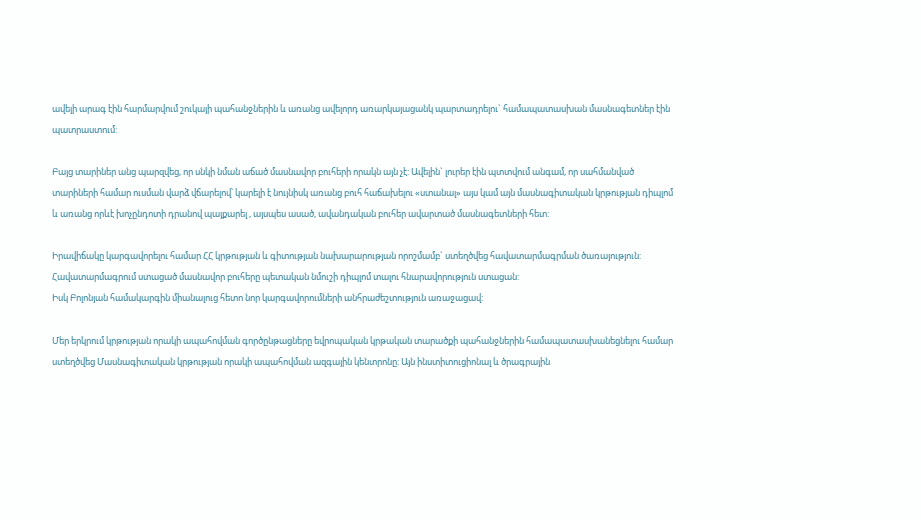ավելի արագ էին հարմարվում շուկայի պահանջներին և առանց ավելորդ առարկայացանկ պարտադրելու` համապատասխան մասնագետներ էին պատրաստում:

Բայց տարիներ անց պարզվեց, որ սնկի նման աճած մասնավոր բուհերի որակն այն չէ: Ավելին` լուրեր էին պտտվում անգամ, որ սահմանված տարիների համար ուսման վարձ վճարելով՝ կարելի է նույնիսկ առանց բուհ հաճախելու «ստանալ» այս կամ այն մասնագիտական կրթության դիպլոմ և առանց որևէ խոչընդոտի դրանով պայքարել , այսպես ասած, ավանդական բուհեր ավարտած մասնագետների հետ:

Իրավիճակը կարգավորելու համար ՀՀ կրթության և գիտության նախարարության որոշմամբ` ստեղծվեց հավատարմագրման ծառայություն: Հավատարմագրում ստացած մասնավոր բուհերը պետական նմուշի դիպլոմ տալու հնարավորություն ստացան:
Իսկ Բոլոնյան համակարգին միանալուց հետո նոր կարգավորումների անհրաժեշտություն առաջացավ:

Մեր երկրում կրթության որակի ապահովման գործընթացները եվրոպական կրթական տարածքի պահանջներին համապատասխանեցնելու համար ստեղծվեց Մասնագիտական կրթության որակի ապահովման ազգային կենտրոնը: Այն ինստիտուցիոնալ և ծրագրային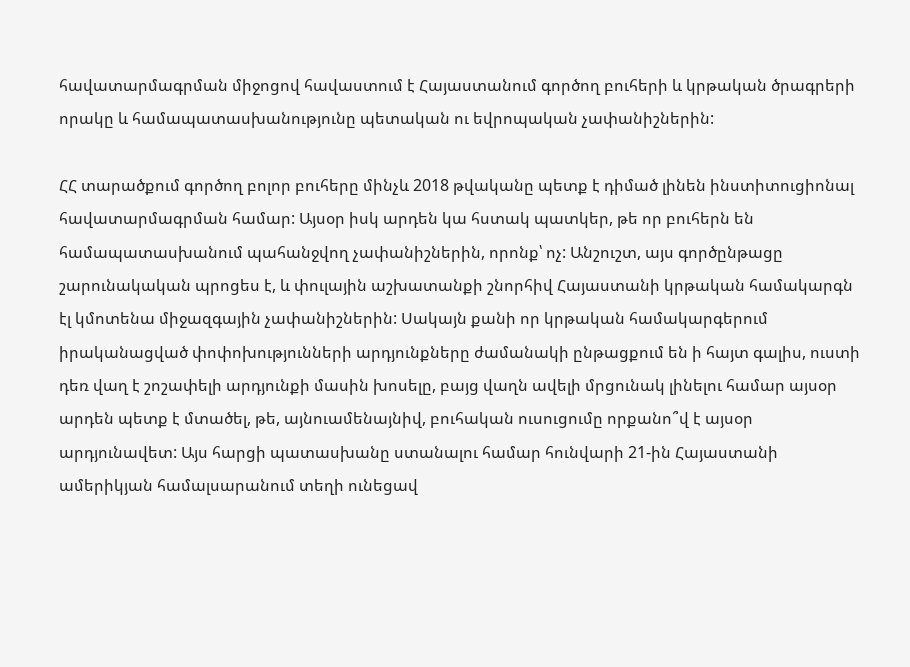հավատարմագրման միջոցով հավաստում է Հայաստանում գործող բուհերի և կրթական ծրագրերի որակը և համապատասխանությունը պետական ու եվրոպական չափանիշներին:

ՀՀ տարածքում գործող բոլոր բուհերը մինչև 2018 թվականը պետք է դիմած լինեն ինստիտուցիոնալ հավատարմագրման համար: Այսօր իսկ արդեն կա հստակ պատկեր, թե որ բուհերն են համապատասխանում պահանջվող չափանիշներին, որոնք՝ ոչ: Անշուշտ, այս գործընթացը շարունակական պրոցես է, և փուլային աշխատանքի շնորհիվ Հայաստանի կրթական համակարգն էլ կմոտենա միջազգային չափանիշներին: Սակայն քանի որ կրթական համակարգերում իրականացված փոփոխությունների արդյունքները ժամանակի ընթացքում են ի հայտ գալիս, ուստի դեռ վաղ է շոշափելի արդյունքի մասին խոսելը, բայց վաղն ավելի մրցունակ լինելու համար այսօր արդեն պետք է մտածել, թե, այնուամենայնիվ, բուհական ուսուցումը որքանո՞վ է այսօր արդյունավետ: Այս հարցի պատասխանը ստանալու համար հունվարի 21-ին Հայաստանի ամերիկյան համալսարանում տեղի ունեցավ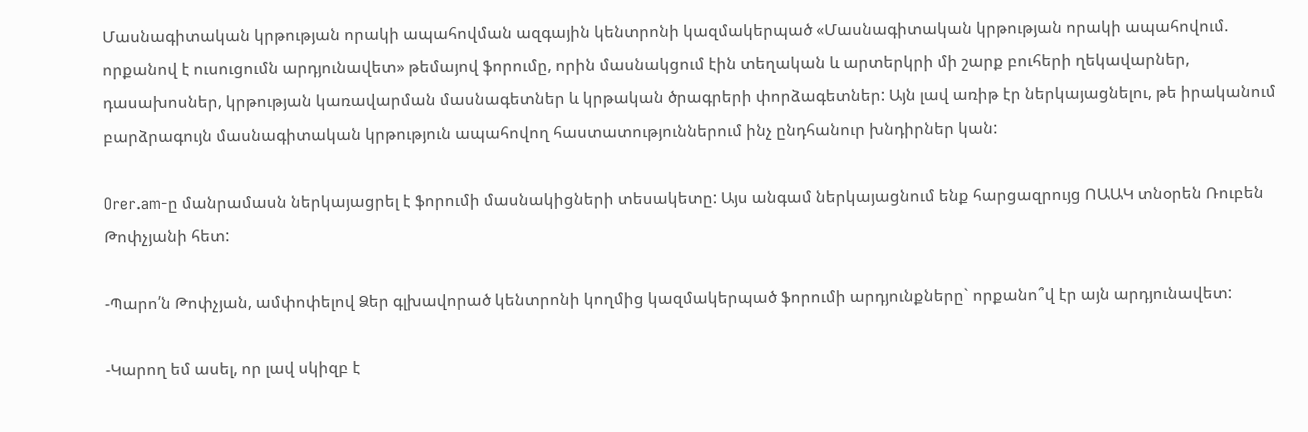Մասնագիտական կրթության որակի ապահովման ազգային կենտրոնի կազմակերպած «Մասնագիտական կրթության որակի ապահովում. որքանով է ուսուցումն արդյունավետ» թեմայով ֆորումը, որին մասնակցում էին տեղական և արտերկրի մի շարք բուհերի ղեկավարներ, դասախոսներ, կրթության կառավարման մասնագետներ և կրթական ծրագրերի փորձագետներ: Այն լավ առիթ էր ներկայացնելու, թե իրականում բարձրագույն մասնագիտական կրթություն ապահովող հաստատություններում ինչ ընդհանուր խնդիրներ կան:

Orer.am-ը մանրամասն ներկայացրել է ֆորումի մասնակիցների տեսակետը: Այս անգամ ներկայացնում ենք հարցազրույց ՈԱԱԿ տնօրեն Ռուբեն Թոփչյանի հետ:

-Պարո՛ն Թոփչյան, ամփոփելով Ձեր գլխավորած կենտրոնի կողմից կազմակերպած ֆորումի արդյունքները` որքանո՞վ էր այն արդյունավետ:

-Կարող եմ ասել, որ լավ սկիզբ է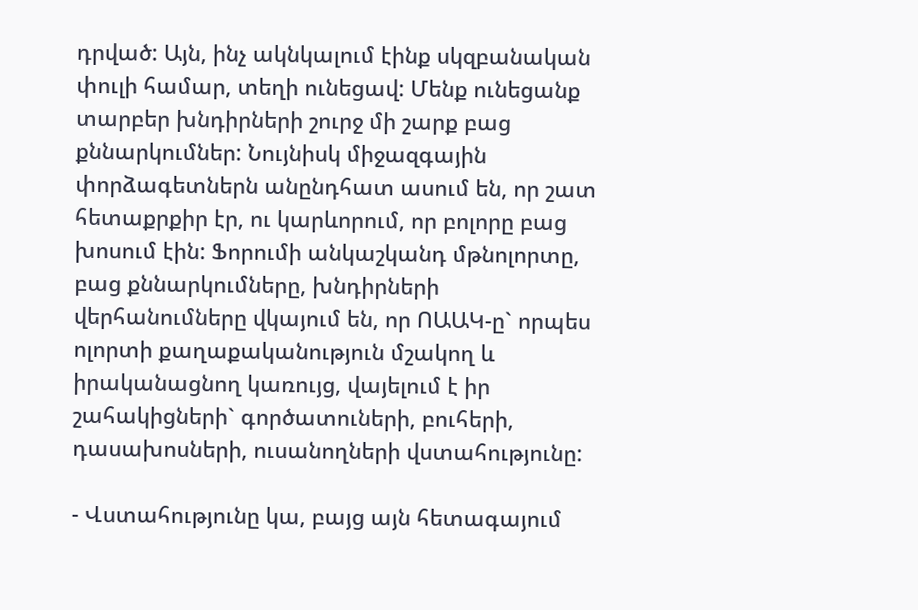դրված: Այն, ինչ ակնկալում էինք սկզբանական փուլի համար, տեղի ունեցավ: Մենք ունեցանք տարբեր խնդիրների շուրջ մի շարք բաց քննարկումներ: Նույնիսկ միջազգային փորձագետներն անընդհատ ասում են, որ շատ հետաքրքիր էր, ու կարևորում, որ բոլորը բաց խոսում էին: Ֆորումի անկաշկանդ մթնոլորտը, բաց քննարկումները, խնդիրների վերհանումները վկայում են, որ ՈԱԱԿ-ը` որպես ոլորտի քաղաքականություն մշակող և իրականացնող կառույց, վայելում է իր շահակիցների` գործատուների, բուհերի, դասախոսների, ուսանողների վստահությունը:

- Վստահությունը կա, բայց այն հետագայում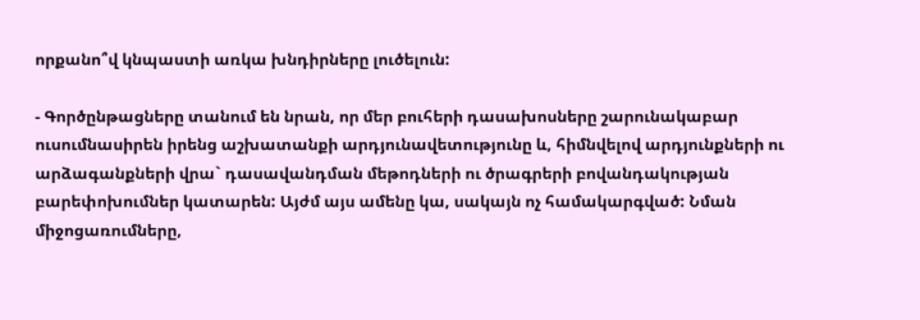որքանո՞վ կնպաստի առկա խնդիրները լուծելուն:

- Գործընթացները տանում են նրան, որ մեր բուհերի դասախոսները շարունակաբար ուսումնասիրեն իրենց աշխատանքի արդյունավետությունը և, հիմնվելով արդյունքների ու արձագանքների վրա` դասավանդման մեթոդների ու ծրագրերի բովանդակության բարեփոխումներ կատարեն: Այժմ այս ամենը կա, սակայն ոչ համակարգված: Նման միջոցառումները,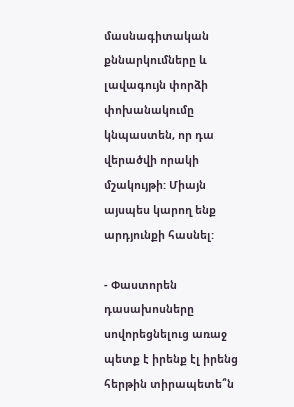մասնագիտական քննարկումները և լավագույն փորձի փոխանակումը կնպաստեն, որ դա վերածվի որակի մշակույթի: Միայն այսպես կարող ենք արդյունքի հասնել:

- Փաստորեն դասախոսները սովորեցնելուց առաջ պետք է իրենք էլ իրենց հերթին տիրապետե՞ն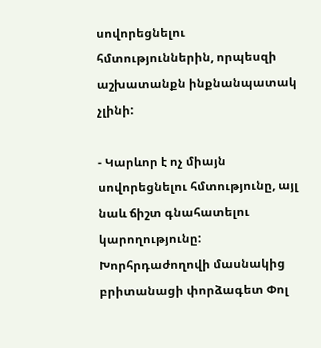սովորեցնելու հմտություններին, որպեսզի աշխատանքն ինքնանպատակ չլինի:

- Կարևոր է ոչ միայն սովորեցնելու հմտությունը, այլ նաև ճիշտ գնահատելու կարողությունը: Խորհրդաժողովի մասնակից բրիտանացի փորձագետ Փոլ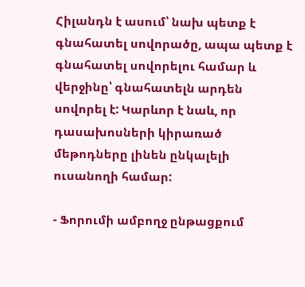Հիլանդն է ասում՝ նախ պետք է գնահատել սովորածը, ապա պետք է գնահատել սովորելու համար և վերջինը՝ գնահատելն արդեն սովորել է: Կարևոր է նաև, որ դասախոսների կիրառած մեթոդները լինեն ընկալելի ուսանողի համար:

- Ֆորումի ամբողջ ընթացքում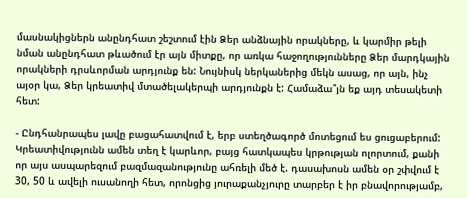մասնակիցներն անընդհատ շեշտում էին Ձեր անձնային որակները, և կարմիր թելի նման անընդհատ թևածում էր այն միտքը, որ առկա հաջողությունները Ձեր մարդկային որակների դրսևորման արդյունք են: Նույնիսկ ներկաներից մեկն ասաց, որ այն, ինչ այօր կա, Ձեր կրեատիվ մտածելակերպի արդյունքն է: Համաձա՞յն եք այդ տեսակետի հետ:

- Ընդհանրապես լավը բացահատվում է, երբ ստեղծագործ մոտեցում ես ցուցաբերում: Կրեատիվությունն ամեն տեղ է կարևոր, բայց հատկապես կրթության ոլորտում, քանի որ այս ասպարեզում բազմազանությունը ահռելի մեծ է. դասախոսն ամեն օր շփվում է 30, 50 և ավելի ուսանողի հետ, որոնցից յուրաքանչյուրը տարբեր է իր բնավորությամբ,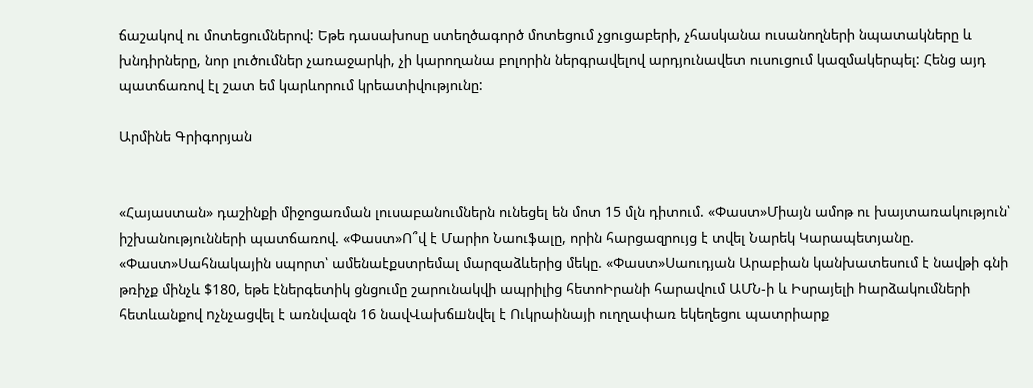ճաշակով ու մոտեցումներով: Եթե դասախոսը ստեղծագործ մոտեցում չցուցաբերի, չհասկանա ուսանողների նպատակները և խնդիրները, նոր լուծումներ չառաջարկի, չի կարողանա բոլորին ներգրավելով արդյունավետ ուսուցում կազմակերպել: Հենց այդ պատճառով էլ շատ եմ կարևորում կրեատիվությունը:

Արմինե Գրիգորյան


«Հայաստան» դաշինքի միջոցառման լուսաբանումներն ունեցել են մոտ 15 մլն դիտում. «Փաստ»Միայն ամոթ ու խայտառակություն՝ իշխանությունների պատճառով. «Փաստ»Ո՞վ է Մարիո Նաուֆալը, որին հարցազրույց է տվել Նարեկ Կարապետյանը. «Փաստ»Սահնակային սպորտ՝ ամենաէքստրեմալ մարզաձևերից մեկը. «Փաստ»Սաուդյան Արաբիան կանխատեսում է նավթի գնի թռիչք մինչև $180, եթե էներգետիկ ցնցումը շարունակվի ապրիլից հետոԻրանի հարավում ԱՄՆ-ի և Իսրայելի hարձակումների հետևանքով nչնչացվել է առնվազն 16 նավՎախճшնվել է Ուկրաինայի ուղղափառ եկեղեցու պատրիարք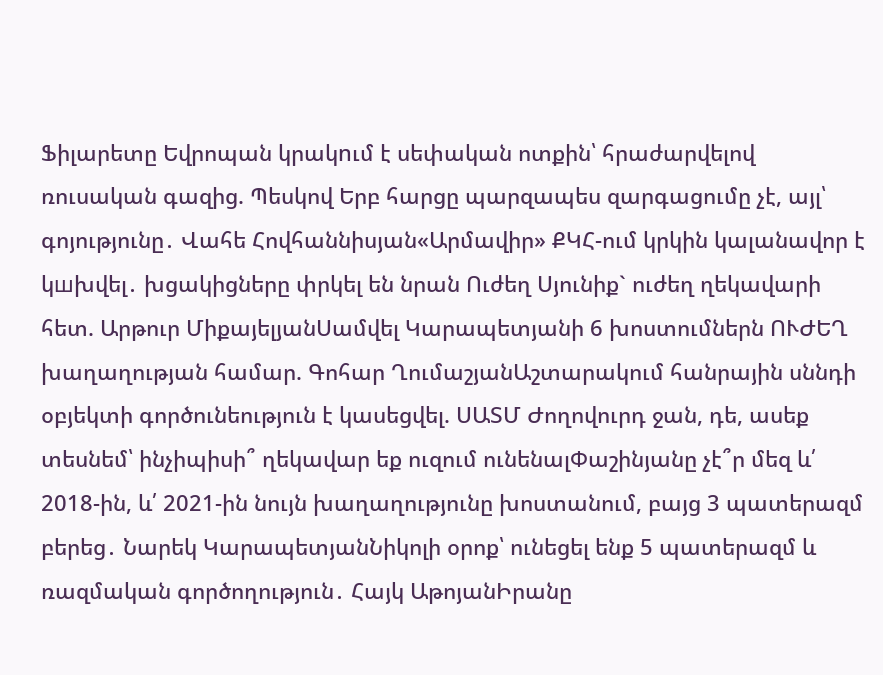Ֆիլարետը Եվրոպան կրակnւմ է սեփական ոտքին՝ հրաժարվելով ռուսական գազից. Պեսկով Երբ հարցը պարզապես զարգացումը չէ, այլ՝ գոյությունը․ Վահե Հովհաննիսյան«Արմավիր» ՔԿՀ-ում կրկին կալանավոր է կшխվել․ խցակիցները փրկել են նրան Ուժեղ Սյունիք` ուժեղ ղեկավարի հետ. Արթուր ՄիքայելյանՍամվել Կարապետյանի 6 խոստումներն ՈՒԺԵՂ խաղաղության համար. Գոհար ՂումաշյանԱշտարակում հանրային սննդի օբյեկտի գործունեություն է կասեցվել. ՍԱՏՄ Ժողովուրդ ջան, դե, ասեք տեսնեմ՝ ինչիպիսի՞ ղեկավար եք ուզում ունենալՓաշինյանը չէ՞ր մեզ և՛ 2018-ին, և՛ 2021-ին նույն խաղաղությունը խոստանում, բայց 3 պատերազմ բերեց․ Նարեկ ԿարապետյանՆիկոլի օրոք՝ ունեցել ենք 5 պատերազմ և ռազմական գործողություն․ Հայկ ԱթոյանԻրանը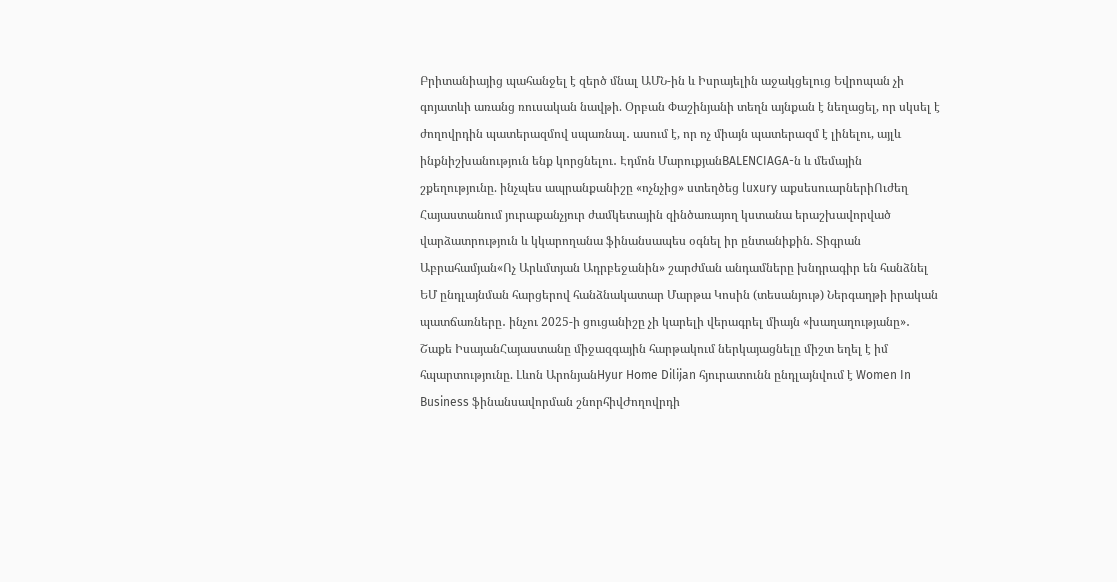Բրիտանիայից պահանջել է զերծ մնալ ԱՄՆ-ին և Իսրայելին աջակցելուց Եվրոպան չի գոյատևի առանց ռուսական նավթի. Օրբան Փաշինյանի տեղն այնքան է նեղացել, որ սկսել է ժողովրդին պատերազմով սպառնալ․ ասում է, որ ոչ միայն պատերազմ է լինելու, այլև ինքնիշխանություն ենք կորցնելու․ Էդմոն ՄարուքյանBALENCIAGA-ն և մեմային շքեղությունը. ինչպես ապրանքանիշը «ոչնչից» ստեղծեց luxury աքսեսուարներիՈւժեղ Հայաստանում յուրաքանչյուր ժամկետային զինծառայող կստանա երաշխավորված վարձատրություն և կկարողանա ֆինանսապես օգնել իր ընտանիքին. Տիգրան Աբրահամյան«Ոչ Արևմտյան Ադրբեջանին» շարժման անդամները խնդրագիր են հանձնել ԵՄ ընդլայնման հարցերով հանձնակատար Մարթա Կոսին (տեսանյութ) Ներգաղթի իրական պատճառները․ ինչու 2025-ի ցուցանիշը չի կարելի վերագրել միայն «խաղաղությանը»․ Շաքե ԻսայանՀայաստանը միջազգային հարթակում ներկայացնելը միշտ եղել է իմ հպարտությունը. Լևոն ԱրոնյանHyur Home Dilijan հյուրատունն ընդլայնվում է Women In Business ֆինանսավորման շնորհիվԺողովրդի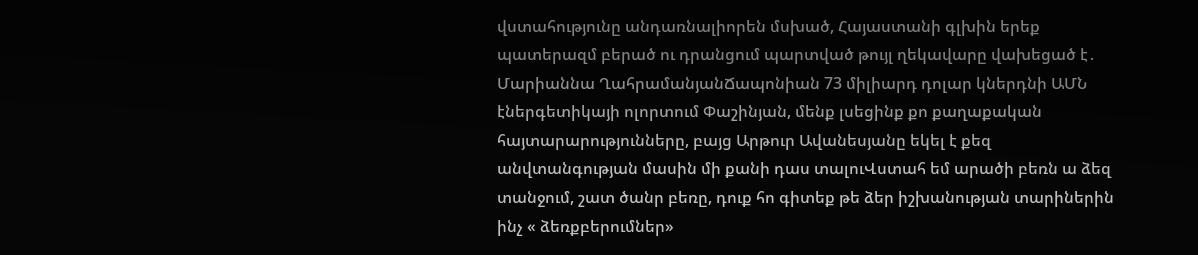վստահությունը անդառնալիորեն մսխած, Հայաստանի գլխին երեք պատերազմ բերած ու դրանցում պարտված թույլ ղեկավարը վախեցած է․ Մարիաննա ՂահրամանյանՃապոնիան 73 միլիարդ դոլար կներդնի ԱՄՆ էներգետիկայի ոլորտում Փաշինյան, մենք լսեցինք քո քաղաքական հայտարարությունները, բայց Արթուր Ավանեսյանը եկել է քեզ անվտանգության մասին մի քանի դաս տալուՎստահ եմ արածի բեռն ա ձեզ տանջում, շատ ծանր բեռը, դուք հո գիտեք թե ձեր իշխանության տարիներին ինչ « ձեռքբերումներ»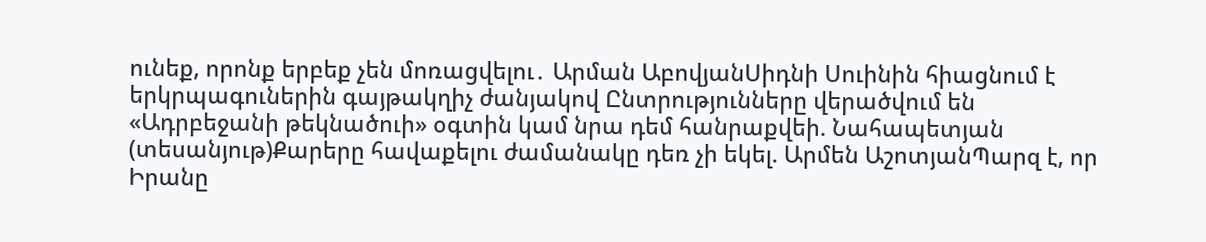ունեք, որոնք երբեք չեն մոռացվելու․ Արման ԱբովյանՍիդնի Սուինին հիացնում է երկրպագուներին գայթակղիչ ժանյակով Ընտրությունները վերածվում են «Ադրբեջանի թեկնածուի» օգտին կամ նրա դեմ հանրաքվեի. Նահապետյան (տեսանյութ)Քարերը հավաքելու ժամանակը դեռ չի եկել. Արմեն ԱշոտյանՊարզ է, որ Իրանը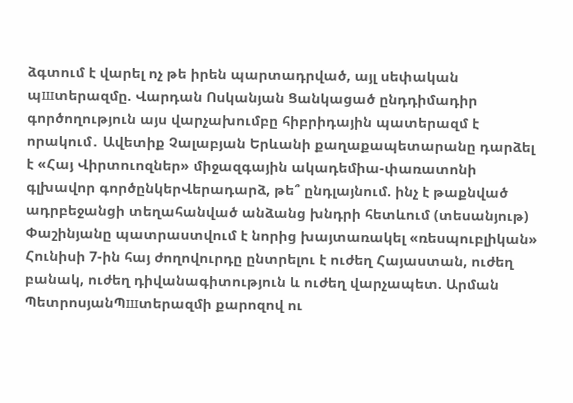ձգտում է վարել ոչ թե իրեն պարտադրված, այլ սեփական պшտերազմը. Վարդան Ոսկանյան Ցանկացած ընդդիմադիր գործողություն այս վարչախումբը հիբրիդային պատերազմ է որակում․ Ավետիք Չալաբյան Երևանի քաղաքապետարանը դարձել է «Հայ Վիրտուոզներ» միջազգային ակադեմիա-փառատոնի գլխավոր գործընկերՎերադարձ, թե՞ ընդլայնում. ինչ է թաքնված ադրբեջանցի տեղահանված անձանց խնդրի հետևում (տեսանյութ) Փաշինյանը պատրաստվում է նորից խայտառակել «ռեսպուբլիկան» Հունիսի 7-ին հայ ժողովուրդը ընտրելու է ուժեղ Հայաստան, ուժեղ բանակ, ուժեղ դիվանագիտություն և ուժեղ վարչապետ. Արման ՊետրոսյանՊшտերազմի քարոզով ու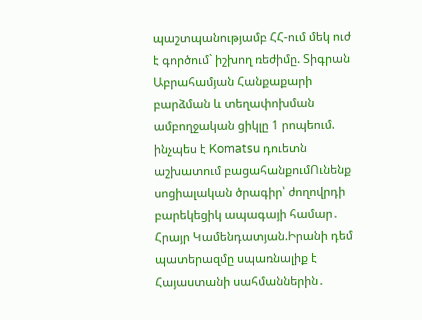պաշտպանությամբ ՀՀ-ում մեկ ուժ է գործում` իշխող ռեժիմը. Տիգրան Աբրահամյան Հանքաքարի բարձման և տեղափոխման ամբողջական ցիկլը 1 րոպեում. ինչպես է Komatsu դուետն աշխատում բացահանքումՈւնենք սոցիալական ծրագիր՝ ժողովրդի բարեկեցիկ ապագայի համար․ Հրայր Կամենդատյան.Իրանի դեմ պատերազմը սպառնալիք է Հայաստանի սահմաններին․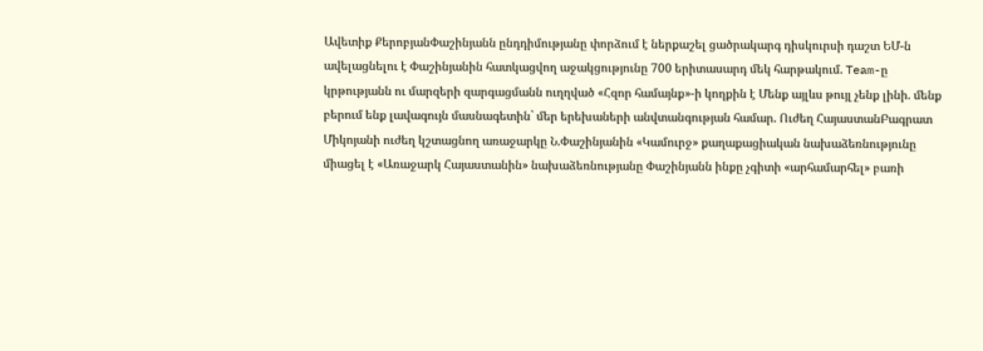Ավետիք ՔերոբյանՓաշինյանն ընդդիմությանը փորձում է ներքաշել ցածրակարգ դիսկուրսի դաշտ ԵՄ-ն ավելացնելու է Փաշինյանին հատկացվող աջակցությունը 700 երիտասարդ մեկ հարթակում. Team-ը կրթությանն ու մարզերի զարգացմանն ուղղված «Հզոր համայնք»-ի կողքին է Մենք այլևս թույլ չենք լինի. մենք բերում ենք լավագույն մասնագետին` մեր երեխաների անվտանգության համար. Ուժեղ ՀայաստանԲագրատ Միկոյանի ուժեղ կշտացնող առաջարկը Ն.Փաշինյանին «Կամուրջ» քաղաքացիական նախաձեռնությունը միացել է «Առաջարկ Հայաստանին» նախաձեռնությանը Փաշինյանն ինքը չգիտի «արհամարհել» բառի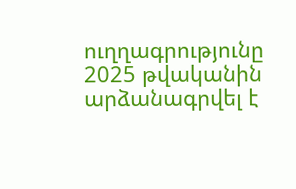ուղղագրությունը 2025 թվականին արձանագրվել է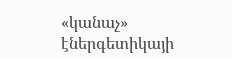«կանաչ» էներգետիկայի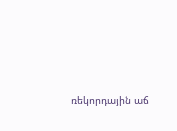ռեկորդային աճ